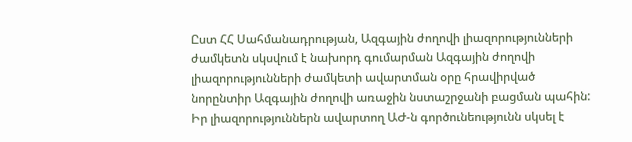Ըստ ՀՀ Սահմանադրության, Ազգային ժողովի լիազորությունների ժամկետն սկսվում է նախորդ գումարման Ազգային ժողովի լիազորությունների ժամկետի ավարտման օրը հրավիրված նորընտիր Ազգային ժողովի առաջին նստաշրջանի բացման պահին: Իր լիազորություններն ավարտող ԱԺ-ն գործունեությունն սկսել է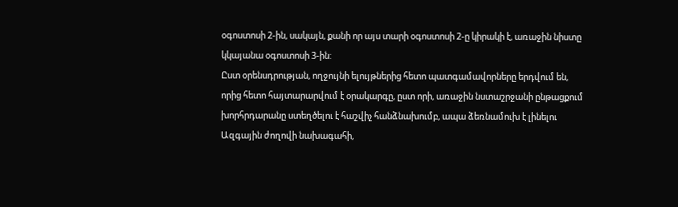օգոստոսի 2-ին, սակայն, քանի որ այս տարի օգոստոսի 2-ը կիրակի է, առաջին նիստը կկայանա օգոստոսի 3-ին:
Ըստ օրենսդրության, ողջույնի ելույթներից հետո պատգամավորները երդվում են, որից հետո հայտարարվում է օրակարգը, ըստ որի, առաջին նստաշրջանի ընթացքում խորհրդարանը ստեղծելու է հաշվիչ հանձնախումբ, ապա ձեռնամուխ է լինելու Ազգային ժողովի նախագահի,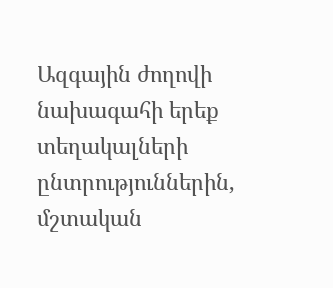Ազգային ժողովի նախագահի երեք տեղակալների ընտրություններին, մշտական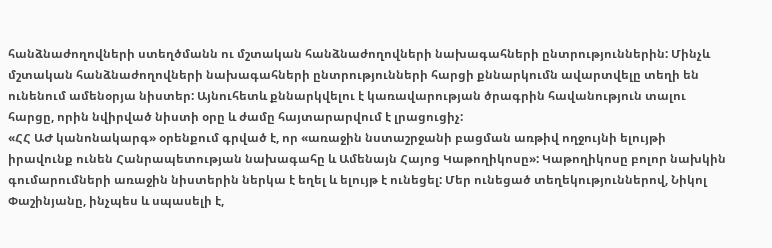հանձնաժողովների ստեղծմանն ու մշտական հանձնաժողովների նախագահների ընտրություններին: Մինչև մշտական հանձնաժողովների նախագահների ընտրությունների հարցի քննարկումն ավարտվելը տեղի են ունենում ամենօրյա նիստեր: Այնուհետև քննարկվելու է կառավարության ծրագրին հավանություն տալու հարցը, որին նվիրված նիստի օրը և ժամը հայտարարվում է լրացուցիչ:
«ՀՀ ԱԺ կանոնակարգ» օրենքում գրված է, որ «առաջին նստաշրջանի բացման առթիվ ողջույնի ելույթի իրավունք ունեն Հանրապետության նախագահը և Ամենայն Հայոց Կաթողիկոսը»: Կաթողիկոսը բոլոր նախկին գումարումների առաջին նիստերին ներկա է եղել և ելույթ է ունեցել: Մեր ունեցած տեղեկություններով, Նիկոլ Փաշինյանը, ինչպես և սպասելի է,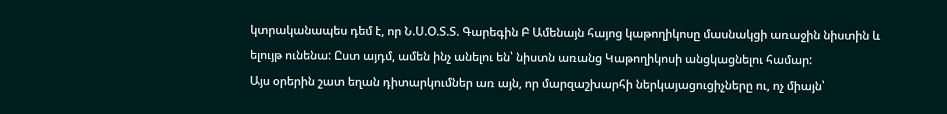կտրականապես դեմ է, որ Ն.Ս.Օ.Տ.Տ. Գարեգին Բ Ամենայն հայոց կաթողիկոսը մասնակցի առաջին նիստին և ելույթ ունենա: Ըստ այդմ, ամեն ինչ անելու են՝ նիստն առանց Կաթողիկոսի անցկացնելու համար:
Այս օրերին շատ եղան դիտարկումներ առ այն, որ մարզաշխարհի ներկայացուցիչները ու, ոչ միայն՝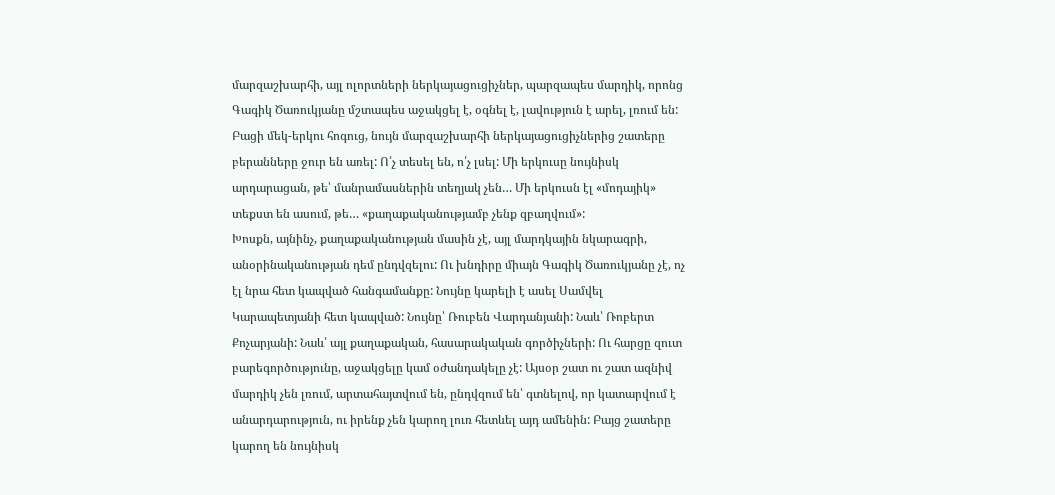մարզաշխարհի, այլ ոլորտների ներկայացուցիչներ, պարզապես մարդիկ, որոնց Գագիկ Ծառուկյանը մշտապես աջակցել է, օգնել է, լավություն է արել, լռում են: Բացի մեկ-երկու հոգուց, նույն մարզաշխարհի ներկայացուցիչներից շատերը բերանները ջուր են առել: Ո՛չ տեսել են, ո՛չ լսել: Մի երկուսը նույնիսկ արդարացան, թե՝ մանրամասներին տեղյակ չեն… Մի երկուսն էլ «մոդայիկ» տեքստ են ասում, թե… «քաղաքականությամբ չենք զբաղվում»:
Խոսքն, այնինչ, քաղաքականության մասին չէ, այլ մարդկային նկարագրի, անօրինականության դեմ ընդվզելու: Ու խնդիրը միայն Գագիկ Ծառուկյանը չէ, ոչ էլ նրա հետ կապված հանգամանքը: Նույնը կարելի է ասել Սամվել Կարապետյանի հետ կապված: Նույնը՝ Ռուբեն Վարդանյանի: Նաև՝ Ռոբերտ Քոչարյանի: Նաև՝ այլ քաղաքական, հասարակական գործիչների: Ու հարցը զուտ բարեգործությունը, աջակցելը կամ օժանդակելը չէ: Այսօր շատ ու շատ ազնիվ մարդիկ չեն լռում, արտահայտվում են, ընդվզում են՝ գտնելով, որ կատարվում է անարդարություն, ու իրենք չեն կարող լուռ հետևել այդ ամենին: Բայց շատերը կարող են նույնիսկ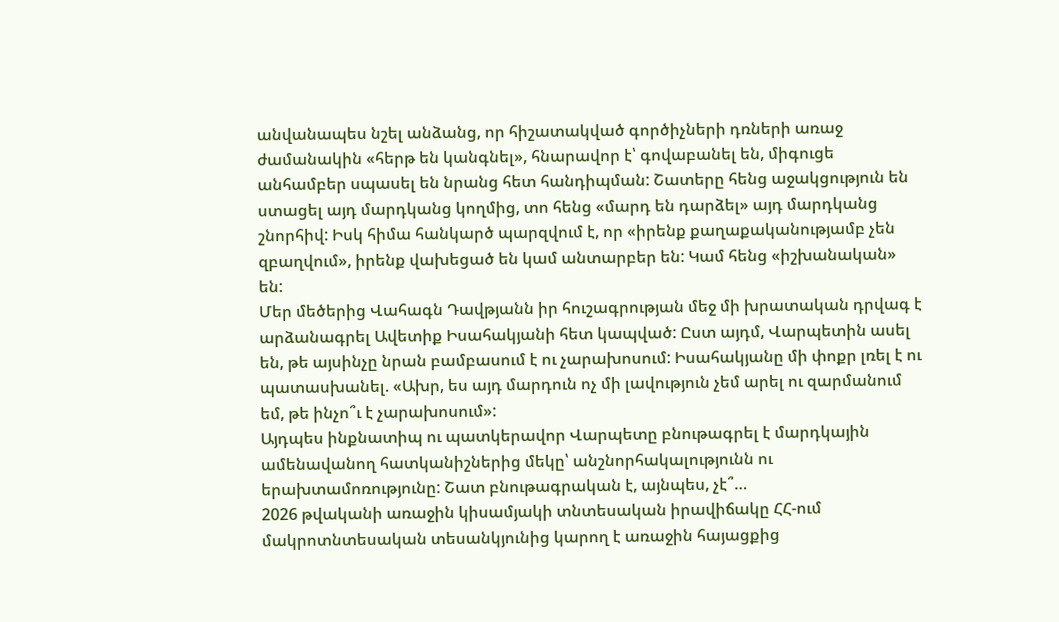անվանապես նշել անձանց, որ հիշատակված գործիչների դռների առաջ ժամանակին «հերթ են կանգնել», հնարավոր է՝ գովաբանել են, միգուցե անհամբեր սպասել են նրանց հետ հանդիպման: Շատերը հենց աջակցություն են ստացել այդ մարդկանց կողմից, տո հենց «մարդ են դարձել» այդ մարդկանց շնորհիվ: Իսկ հիմա հանկարծ պարզվում է, որ «իրենք քաղաքականությամբ չեն զբաղվում», իրենք վախեցած են կամ անտարբեր են: Կամ հենց «իշխանական» են:
Մեր մեծերից Վահագն Դավթյանն իր հուշագրության մեջ մի խրատական դրվագ է արձանագրել Ավետիք Իսահակյանի հետ կապված: Ըստ այդմ, Վարպետին ասել են, թե այսինչը նրան բամբասում է ու չարախոսում: Իսահակյանը մի փոքր լռել է ու պատասխանել. «Ախր, ես այդ մարդուն ոչ մի լավություն չեմ արել ու զարմանում եմ, թե ինչո՞ւ է չարախոսում»:
Այդպես ինքնատիպ ու պատկերավոր Վարպետը բնութագրել է մարդկային ամենավանող հատկանիշներից մեկը՝ անշնորհակալությունն ու երախտամոռությունը: Շատ բնութագրական է, այնպես, չէ՞…
2026 թվականի առաջին կիսամյակի տնտեսական իրավիճակը ՀՀ-ում մակրոտնտեսական տեսանկյունից կարող է առաջին հայացքից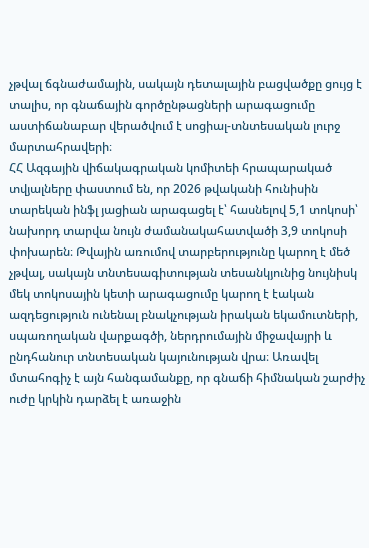չթվալ ճգնաժամային, սակայն դետալային բացվածքը ցույց է տալիս, որ գնաճային գործընթացների արագացումը աստիճանաբար վերածվում է սոցիալ-տնտեսական լուրջ մարտահրավերի։
ՀՀ Ազգային վիճակագրական կոմիտեի հրապարակած տվյալները փաստում են, որ 2026 թվականի հունիսին տարեկան ինֆլ յացիան արագացել է՝ հասնելով 5,1 տոկոսի՝ նախորդ տարվա նույն ժամանակահատվածի 3,9 տոկոսի փոխարեն։ Թվային առումով տարբերությունը կարող է մեծ չթվալ, սակայն տնտեսագիտության տեսանկյունից նույնիսկ մեկ տոկոսային կետի արագացումը կարող է էական ազդեցություն ունենալ բնակչության իրական եկամուտների, սպառողական վարքագծի, ներդրումային միջավայրի և ընդհանուր տնտեսական կայունության վրա։ Առավել մտահոգիչ է այն հանգամանքը, որ գնաճի հիմնական շարժիչ ուժը կրկին դարձել է առաջին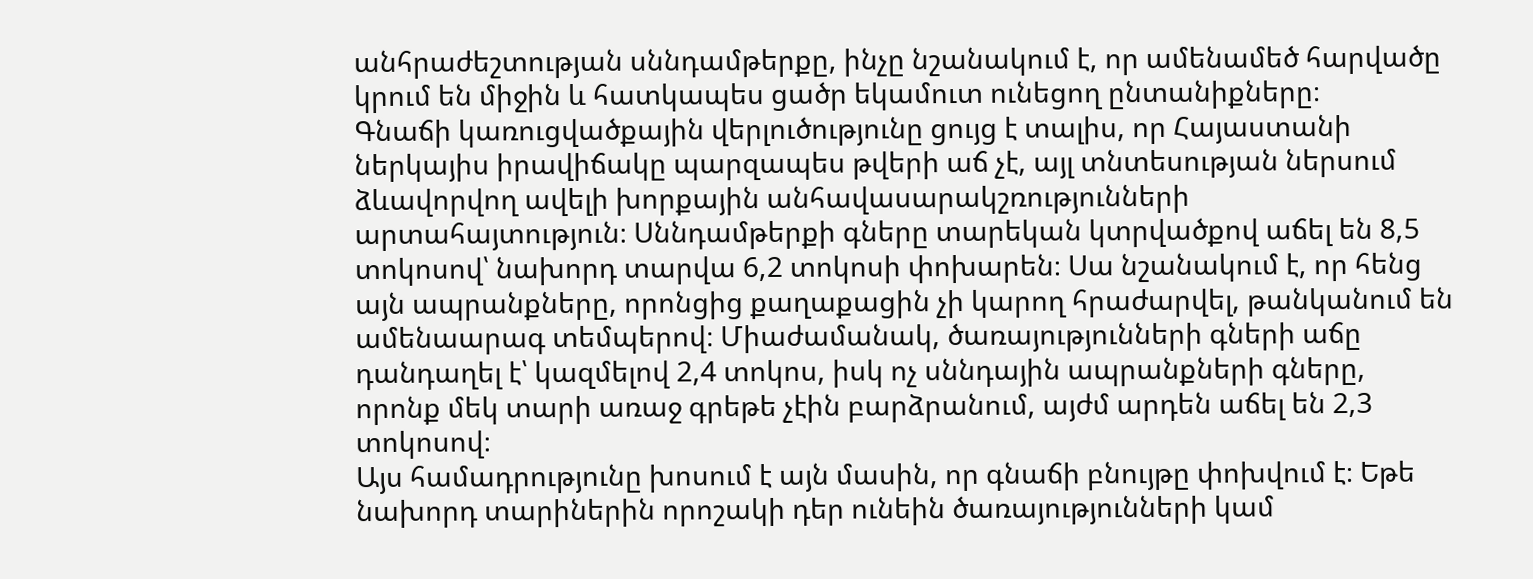անհրաժեշտության սննդամթերքը, ինչը նշանակում է, որ ամենամեծ հարվածը կրում են միջին և հատկապես ցածր եկամուտ ունեցող ընտանիքները։
Գնաճի կառուցվածքային վերլուծությունը ցույց է տալիս, որ Հայաստանի ներկայիս իրավիճակը պարզապես թվերի աճ չէ, այլ տնտեսության ներսում ձևավորվող ավելի խորքային անհավասարակշռությունների արտահայտություն։ Սննդամթերքի գները տարեկան կտրվածքով աճել են 8,5 տոկոսով՝ նախորդ տարվա 6,2 տոկոսի փոխարեն։ Սա նշանակում է, որ հենց այն ապրանքները, որոնցից քաղաքացին չի կարող հրաժարվել, թանկանում են ամենաարագ տեմպերով։ Միաժամանակ, ծառայությունների գների աճը դանդաղել է՝ կազմելով 2,4 տոկոս, իսկ ոչ սննդային ապրանքների գները, որոնք մեկ տարի առաջ գրեթե չէին բարձրանում, այժմ արդեն աճել են 2,3 տոկոսով։
Այս համադրությունը խոսում է այն մասին, որ գնաճի բնույթը փոխվում է։ Եթե նախորդ տարիներին որոշակի դեր ունեին ծառայությունների կամ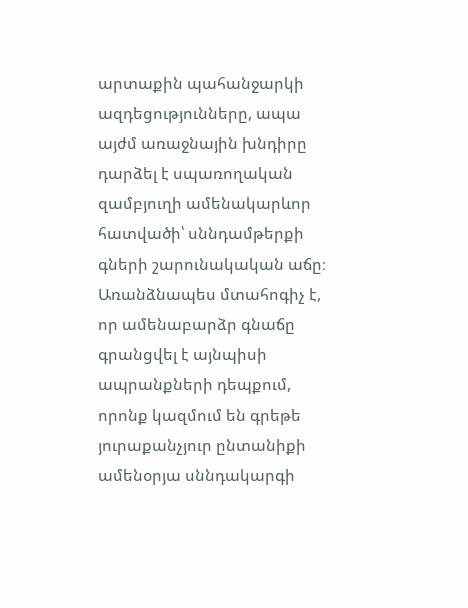արտաքին պահանջարկի ազդեցությունները, ապա այժմ առաջնային խնդիրը դարձել է սպառողական զամբյուղի ամենակարևոր հատվածի՝ սննդամթերքի գների շարունակական աճը։
Առանձնապես մտահոգիչ է, որ ամենաբարձր գնաճը գրանցվել է այնպիսի ապրանքների դեպքում, որոնք կազմում են գրեթե յուրաքանչյուր ընտանիքի ամենօրյա սննդակարգի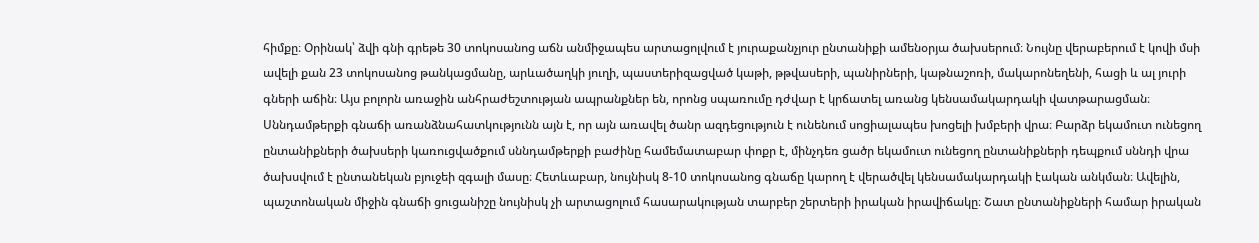հիմքը։ Օրինակ՝ ձվի գնի գրեթե 30 տոկոսանոց աճն անմիջապես արտացոլվում է յուրաքանչյուր ընտանիքի ամենօրյա ծախսերում։ Նույնը վերաբերում է կովի մսի ավելի քան 23 տոկոսանոց թանկացմանը, արևածաղկի յուղի, պաստերիզացված կաթի, թթվասերի, պանիրների, կաթնաշոռի, մակարոնեղենի, հացի և ալ յուրի գների աճին։ Այս բոլորն առաջին անհրաժեշտության ապրանքներ են, որոնց սպառումը դժվար է կրճատել առանց կենսամակարդակի վատթարացման։
Սննդամթերքի գնաճի առանձնահատկությունն այն է, որ այն առավել ծանր ազդեցություն է ունենում սոցիալապես խոցելի խմբերի վրա։ Բարձր եկամուտ ունեցող ընտանիքների ծախսերի կառուցվածքում սննդամթերքի բաժինը համեմատաբար փոքր է, մինչդեռ ցածր եկամուտ ունեցող ընտանիքների դեպքում սննդի վրա ծախսվում է ընտանեկան բյուջեի զգալի մասը։ Հետևաբար, նույնիսկ 8-10 տոկոսանոց գնաճը կարող է վերածվել կենսամակարդակի էական անկման։ Ավելին, պաշտոնական միջին գնաճի ցուցանիշը նույնիսկ չի արտացոլում հասարակության տարբեր շերտերի իրական իրավիճակը։ Շատ ընտանիքների համար իրական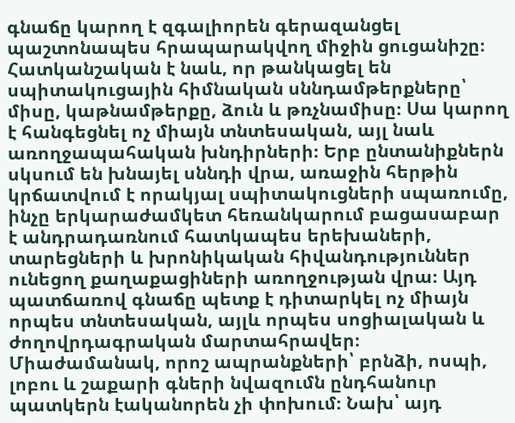գնաճը կարող է զգալիորեն գերազանցել պաշտոնապես հրապարակվող միջին ցուցանիշը։
Հատկանշական է նաև, որ թանկացել են սպիտակուցային հիմնական սննդամթերքները՝ միսը, կաթնամթերքը, ձուն և թռչնամիսը։ Սա կարող է հանգեցնել ոչ միայն տնտեսական, այլ նաև առողջապահական խնդիրների։ Երբ ընտանիքներն սկսում են խնայել սննդի վրա, առաջին հերթին կրճատվում է որակյալ սպիտակուցների սպառումը, ինչը երկարաժամկետ հեռանկարում բացասաբար է անդրադառնում հատկապես երեխաների, տարեցների և խրոնիկական հիվանդություններ ունեցող քաղաքացիների առողջության վրա։ Այդ պատճառով գնաճը պետք է դիտարկել ոչ միայն որպես տնտեսական, այլև որպես սոցիալական և ժողովրդագրական մարտահրավեր։
Միաժամանակ, որոշ ապրանքների՝ բրնձի, ոսպի, լոբու և շաքարի գների նվազումն ընդհանուր պատկերն էականորեն չի փոխում։ Նախ՝ այդ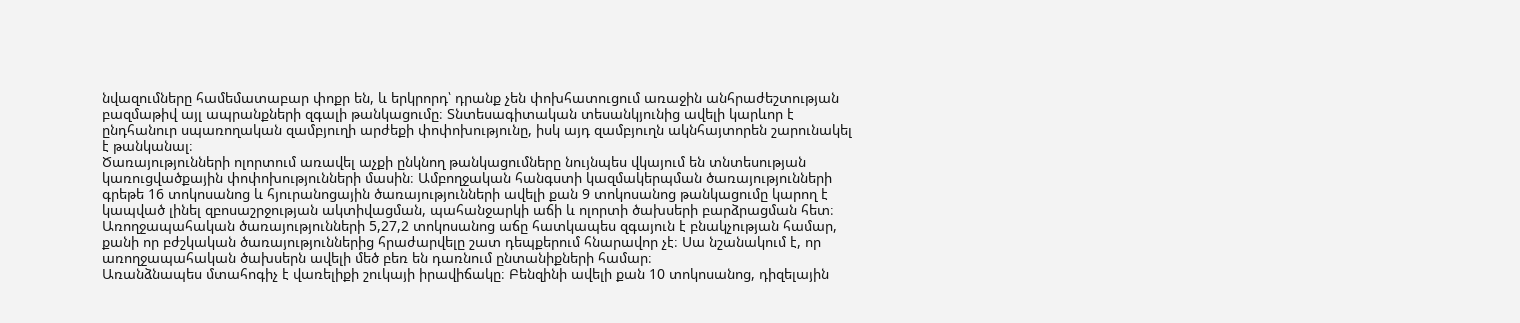նվազումները համեմատաբար փոքր են, և երկրորդ՝ դրանք չեն փոխհատուցում առաջին անհրաժեշտության բազմաթիվ այլ ապրանքների զգալի թանկացումը։ Տնտեսագիտական տեսանկյունից ավելի կարևոր է ընդհանուր սպառողական զամբյուղի արժեքի փոփոխությունը, իսկ այդ զամբյուղն ակնհայտորեն շարունակել է թանկանալ։
Ծառայությունների ոլորտում առավել աչքի ընկնող թանկացումները նույնպես վկայում են տնտեսության կառուցվածքային փոփոխությունների մասին։ Ամբողջական հանգստի կազմակերպման ծառայությունների գրեթե 16 տոկոսանոց և հյուրանոցային ծառայությունների ավելի քան 9 տոկոսանոց թանկացումը կարող է կապված լինել զբոսաշրջության ակտիվացման, պահանջարկի աճի և ոլորտի ծախսերի բարձրացման հետ։
Առողջապահական ծառայությունների 5,27,2 տոկոսանոց աճը հատկապես զգայուն է բնակչության համար, քանի որ բժշկական ծառայություններից հրաժարվելը շատ դեպքերում հնարավոր չէ։ Սա նշանակում է, որ առողջապահական ծախսերն ավելի մեծ բեռ են դառնում ընտանիքների համար։
Առանձնապես մտահոգիչ է վառելիքի շուկայի իրավիճակը։ Բենզինի ավելի քան 10 տոկոսանոց, դիզելային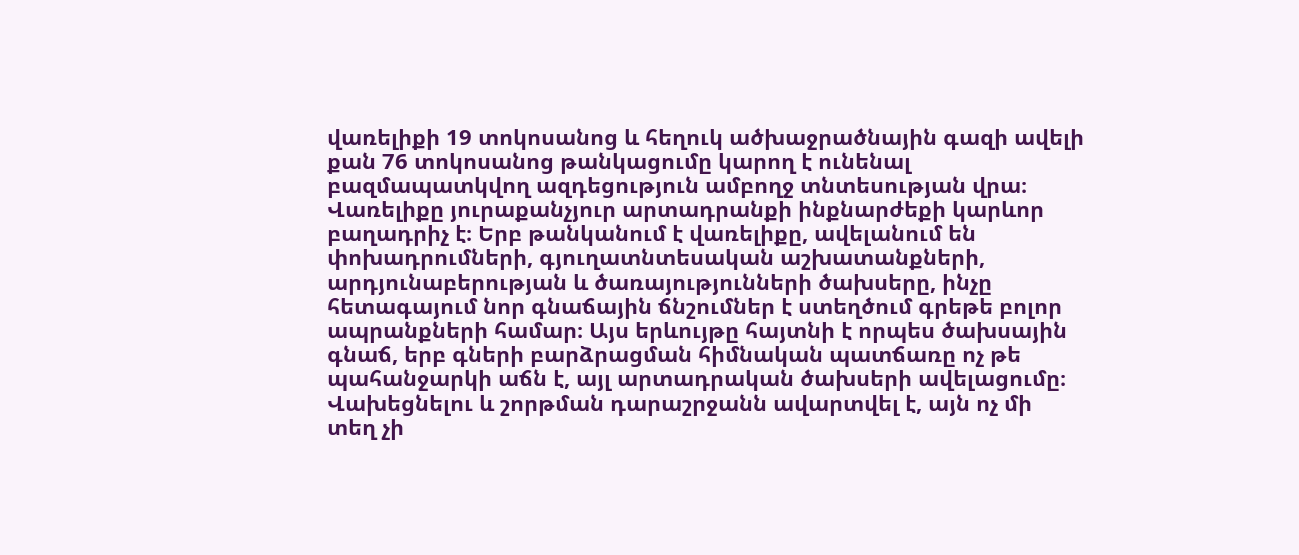վառելիքի 19 տոկոսանոց և հեղուկ ածխաջրածնային գազի ավելի քան 76 տոկոսանոց թանկացումը կարող է ունենալ բազմապատկվող ազդեցություն ամբողջ տնտեսության վրա։ Վառելիքը յուրաքանչյուր արտադրանքի ինքնարժեքի կարևոր բաղադրիչ է։ Երբ թանկանում է վառելիքը, ավելանում են փոխադրումների, գյուղատնտեսական աշխատանքների, արդյունաբերության և ծառայությունների ծախսերը, ինչը հետագայում նոր գնաճային ճնշումներ է ստեղծում գրեթե բոլոր ապրանքների համար։ Այս երևույթը հայտնի է որպես ծախսային գնաճ, երբ գների բարձրացման հիմնական պատճառը ոչ թե պահանջարկի աճն է, այլ արտադրական ծախսերի ավելացումը։
Վախեցնելու և շորթման դարաշրջանն ավարտվել է, այն ոչ մի տեղ չի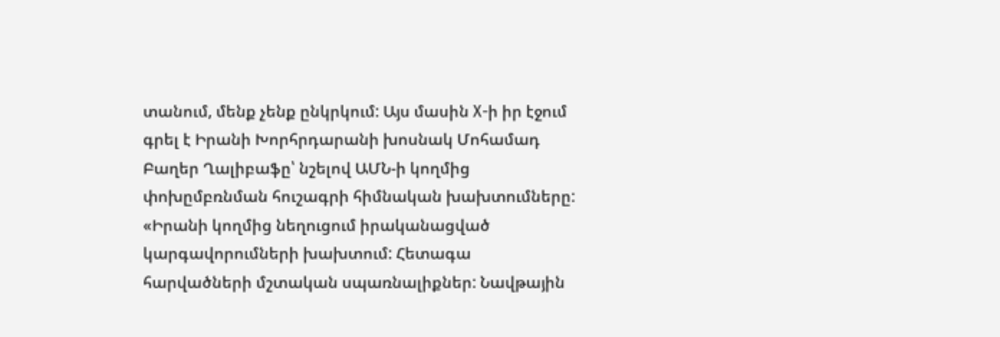տանում, մենք չենք ընկրկում: Այս մասին X-ի իր էջում գրել է Իրանի Խորհրդարանի խոսնակ Մոհամադ Բաղեր Ղալիբաֆը՝ նշելով ԱՄՆ-ի կողմից փոխըմբռնման հուշագրի հիմնական խախտումները:
«Իրանի կողմից նեղուցում իրականացված կարգավորումների խախտում: Հետագա հարվածների մշտական սպառնալիքներ: Նավթային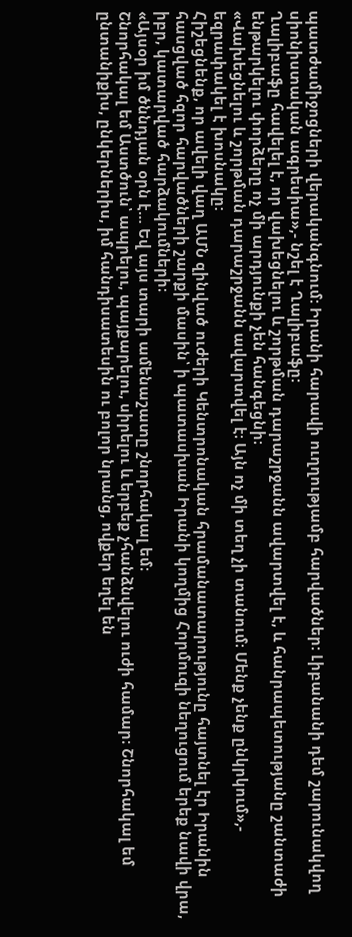պատժամիջոցների վերականգնում: Իրանի հարավի ուղղությամբ հարվածներ: Լիբանանի դեմ շարունակվող սիոնիստական ագրեսիա»,- նշել է Ղալիբաֆը:
Ղալիբաֆը հավելել է, որ վախեցնելու և շորթման դարաշրջանն ավարտվել է, և հանրապետությանը շանտաժի ենթարկելու փորձերը ոչ մի արդյունքի չեն հանգեցնի։
«Վախեցնելու և շորթման դարաշրջանն ավարտվել է։ Այն ոչ մի տեղ չի տանում։ Մենք չենք ընկրկում»,- եզրափակել է խոսնակը:
Հիշեցնենք, որ ավելի վաղ ԱՄՆ զինված ուժերի Կենտրոնական հրամանատարությունը հայտնել էր Իրանին հասցված հզոր հարվածների շարքի մասին՝ ի պատասխան Իրանի կողմից Հորմուզի նեղուցում երեք նավի վրա, իբր, կատարված հարձակումների։
«Այսօր իմ ծննդյան օրն է… Եվ այս տարի ամենաշատը շնորհակալ եմ։
Շնորհակալ եմ Աստծուն՝ ապրելու, պայքարելու, սիրելու և երբեք չհանձնվելու ուժի համար։ Շնորհակալ եմ ընտանիքիս, ընկերներիս, իմ հանդիսատեսին ու բոլոր նրանց, ովքեր եղել են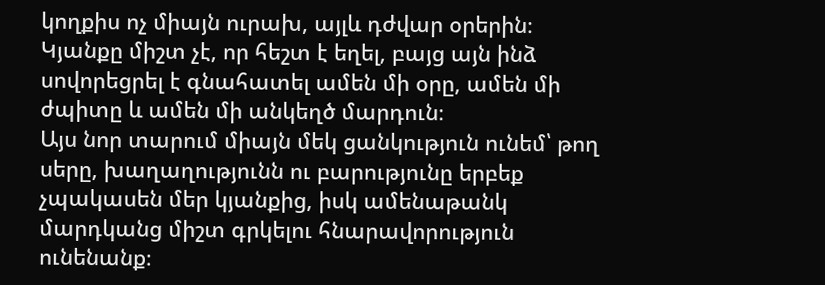կողքիս ոչ միայն ուրախ, այլև դժվար օրերին։
Կյանքը միշտ չէ, որ հեշտ է եղել, բայց այն ինձ սովորեցրել է գնահատել ամեն մի օրը, ամեն մի ժպիտը և ամեն մի անկեղծ մարդուն։
Այս նոր տարում միայն մեկ ցանկություն ունեմ՝ թող սերը, խաղաղությունն ու բարությունը երբեք չպակասեն մեր կյանքից, իսկ ամենաթանկ մարդկանց միշտ գրկելու հնարավորություն ունենանք։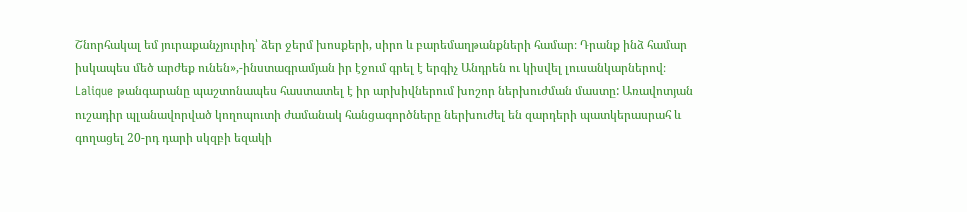Շնորհակալ եմ յուրաքանչյուրիդ՝ ձեր ջերմ խոսքերի, սիրո և բարեմաղթանքների համար։ Դրանք ինձ համար իսկապես մեծ արժեք ունեն»,-ինստագրամյան իր էջում գրել է երգիչ Անդրեն ու կիսվել լուսանկարներով։
Lalique թանգարանը պաշտոնապես հաստատել է իր արխիվներում խոշոր ներխուժման մաստը: Առավոտյան ուշադիր պլանավորված կողոպուտի ժամանակ հանցագործները ներխուժել են զարդերի պատկերասրահ և գողացել 20-րդ դարի սկզբի եզակի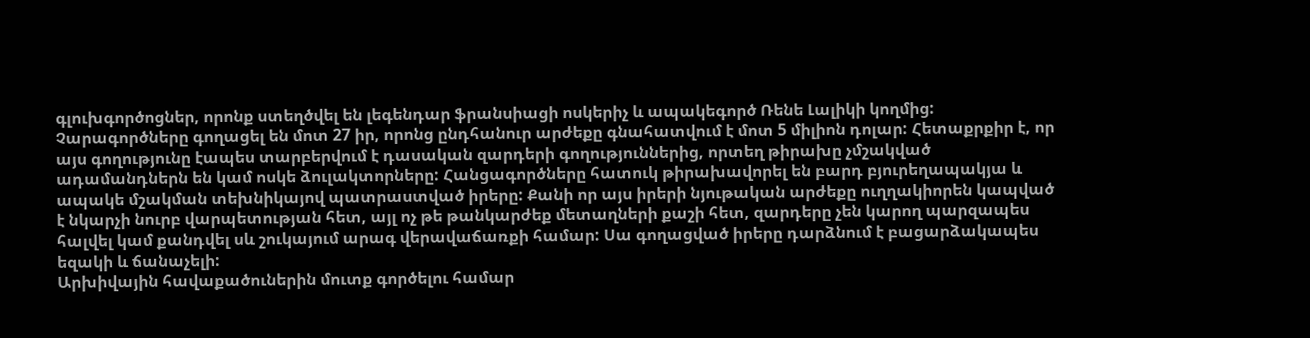գլուխգործոցներ, որոնք ստեղծվել են լեգենդար ֆրանսիացի ոսկերիչ և ապակեգործ Ռենե Լալիկի կողմից:
Չարագործները գողացել են մոտ 27 իր, որոնց ընդհանուր արժեքը գնահատվում է մոտ 5 միլիոն դոլար: Հետաքրքիր է, որ այս գողությունը էապես տարբերվում է դասական զարդերի գողություններից, որտեղ թիրախը չմշակված ադամանդներն են կամ ոսկե ձուլակտորները: Հանցագործները հատուկ թիրախավորել են բարդ բյուրեղապակյա և ապակե մշակման տեխնիկայով պատրաստված իրերը: Քանի որ այս իրերի նյութական արժեքը ուղղակիորեն կապված է նկարչի նուրբ վարպետության հետ, այլ ոչ թե թանկարժեք մետաղների քաշի հետ, զարդերը չեն կարող պարզապես հալվել կամ քանդվել սև շուկայում արագ վերավաճառքի համար: Սա գողացված իրերը դարձնում է բացարձակապես եզակի և ճանաչելի:
Արխիվային հավաքածուներին մուտք գործելու համար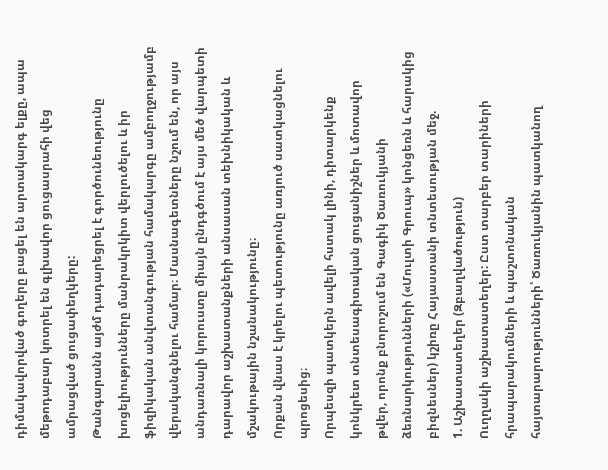դիմակավորված գողերը բացել են արտակարգ ելքը, ապա մեթոդաբար կոտրել են գլխավոր ցուցասրահի վեց ամրացված ցուցափեղկերը:
Թանգարանն այժմ դադարեցրել է գործունեությունը խոցելիությունները մանրակրկիտ վերլուծելու և իր ֆիզիկական անվտանգության համակարգը ամբողջությամբ վերականգնելու համար։ Մասնագետները նշում են, որ այս անդառնալի կորուստը միայն ընդգծում է այս մեծ վարպետի դարավոր աշխատանքների անսասան տեխնիկական և մշակութային նշանակությունը։
Որքան վնաս է կրելու պետությունը առյուծ սատկացնելու պրոցեսից։
Որպեսզի պատկերն ավելի հստակ լինի, դիտարկենք կոնկրետ տնտեսագիտական ցուցանիշներ և մոտավոր թվեր, որոնք բնորոշում են Գագիկ Ծառուկյանի ձեռնարկությունների («Մուլտի Գրուպ» կոնցեռն և հարակից բիզնեսներ) կշիռը Հայաստանի տնտեսության մեջ.
1. Աշխատատեղեր (Զբաղվածություն)
Ուղղակի աշխատատեղեր: Ըստ տարբեր տարիների հրապարակումների և պաշտոնական հայտարարությունների՝ Ծառուկյանին պատկանող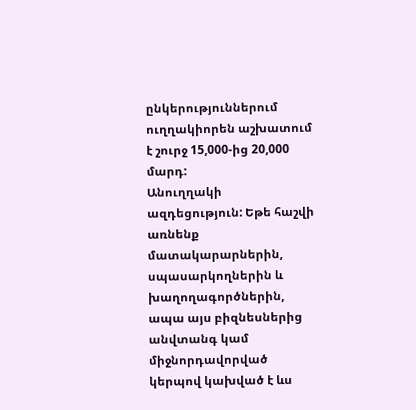ընկերություններում ուղղակիորեն աշխատում է շուրջ 15,000-ից 20,000 մարդ:
Անուղղակի ազդեցություն: Եթե հաշվի առնենք մատակարարներին, սպասարկողներին և խաղողագործներին, ապա այս բիզնեսներից անվտանգ կամ միջնորդավորված կերպով կախված է ևս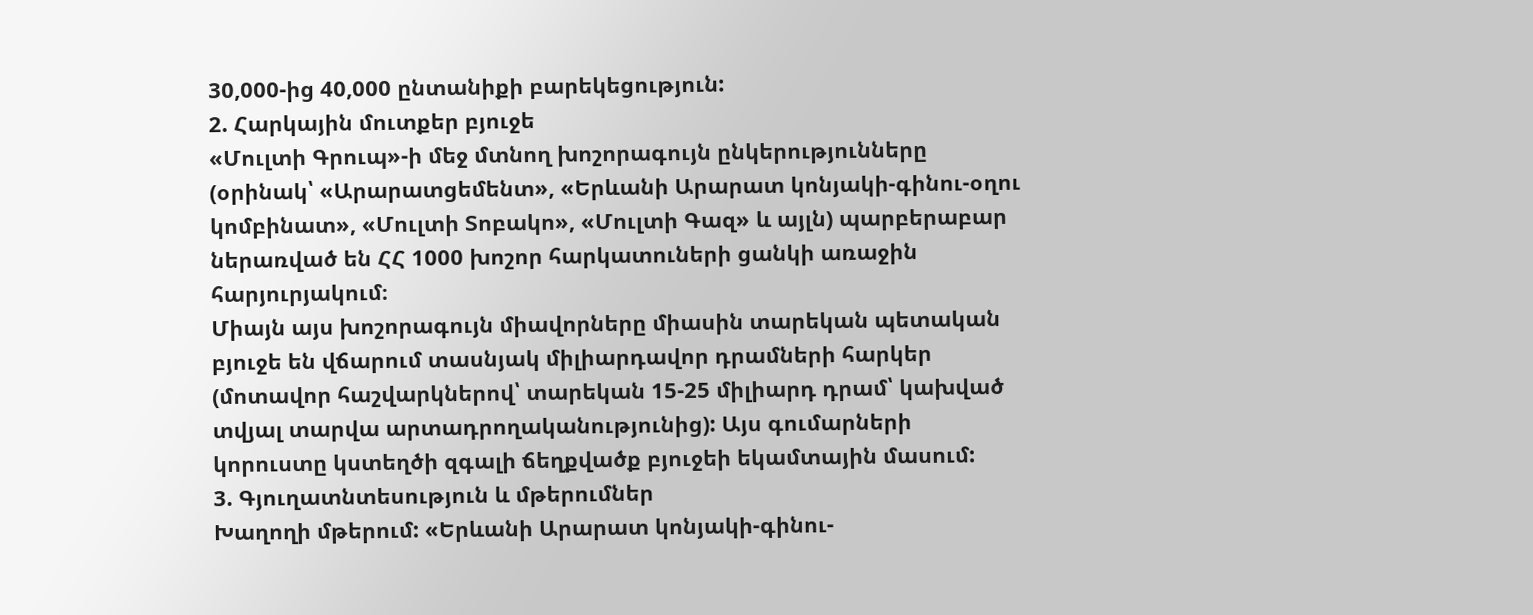30,000-ից 40,000 ընտանիքի բարեկեցություն:
2. Հարկային մուտքեր բյուջե
«Մուլտի Գրուպ»-ի մեջ մտնող խոշորագույն ընկերությունները (օրինակ՝ «Արարատցեմենտ», «Երևանի Արարատ կոնյակի-գինու-օղու կոմբինատ», «Մուլտի Տոբակո», «Մուլտի Գազ» և այլն) պարբերաբար ներառված են ՀՀ 1000 խոշոր հարկատուների ցանկի առաջին հարյուրյակում։
Միայն այս խոշորագույն միավորները միասին տարեկան պետական բյուջե են վճարում տասնյակ միլիարդավոր դրամների հարկեր (մոտավոր հաշվարկներով՝ տարեկան 15-25 միլիարդ դրամ՝ կախված տվյալ տարվա արտադրողականությունից): Այս գումարների կորուստը կստեղծի զգալի ճեղքվածք բյուջեի եկամտային մասում:
3. Գյուղատնտեսություն և մթերումներ
Խաղողի մթերում: «Երևանի Արարատ կոնյակի-գինու-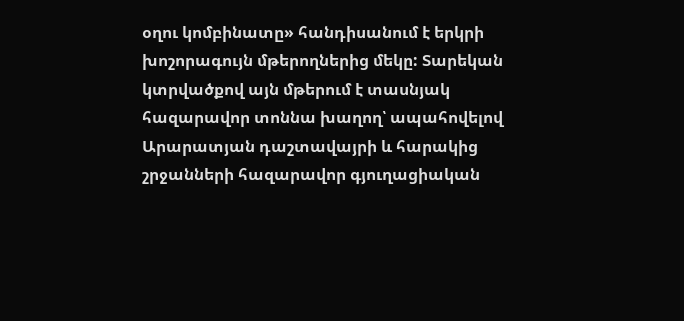օղու կոմբինատը» հանդիսանում է երկրի խոշորագույն մթերողներից մեկը: Տարեկան կտրվածքով այն մթերում է տասնյակ հազարավոր տոննա խաղող՝ ապահովելով Արարատյան դաշտավայրի և հարակից շրջանների հազարավոր գյուղացիական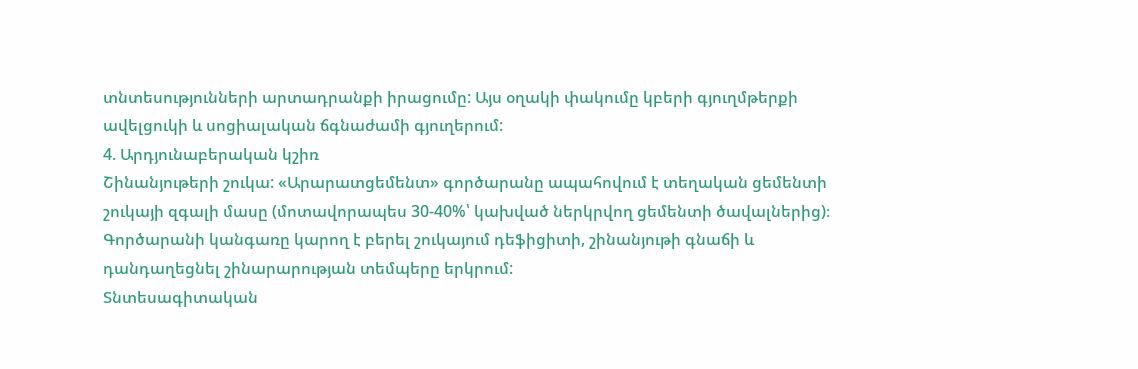տնտեսությունների արտադրանքի իրացումը: Այս օղակի փակումը կբերի գյուղմթերքի ավելցուկի և սոցիալական ճգնաժամի գյուղերում:
4. Արդյունաբերական կշիռ
Շինանյութերի շուկա: «Արարատցեմենտ» գործարանը ապահովում է տեղական ցեմենտի շուկայի զգալի մասը (մոտավորապես 30-40%՝ կախված ներկրվող ցեմենտի ծավալներից)։ Գործարանի կանգառը կարող է բերել շուկայում դեֆիցիտի, շինանյութի գնաճի և դանդաղեցնել շինարարության տեմպերը երկրում:
Տնտեսագիտական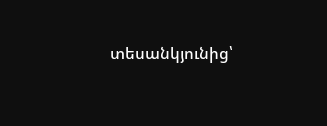տեսանկյունից՝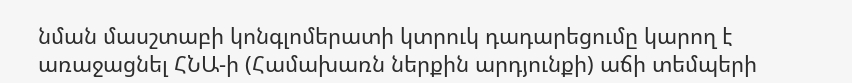նման մասշտաբի կոնգլոմերատի կտրուկ դադարեցումը կարող է առաջացնել ՀՆԱ-ի (Համախառն ներքին արդյունքի) աճի տեմպերի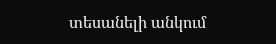տեսանելի անկում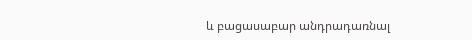և բացասաբար անդրադառնալ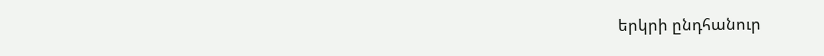երկրի ընդհանուր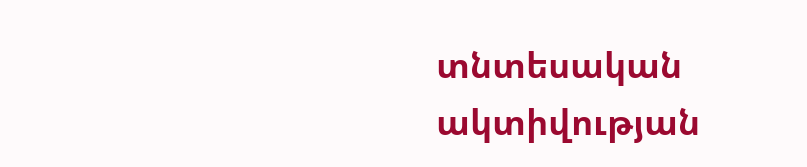տնտեսական ակտիվության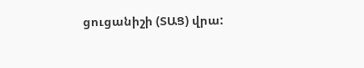ցուցանիշի (ՏԱՑ) վրա: